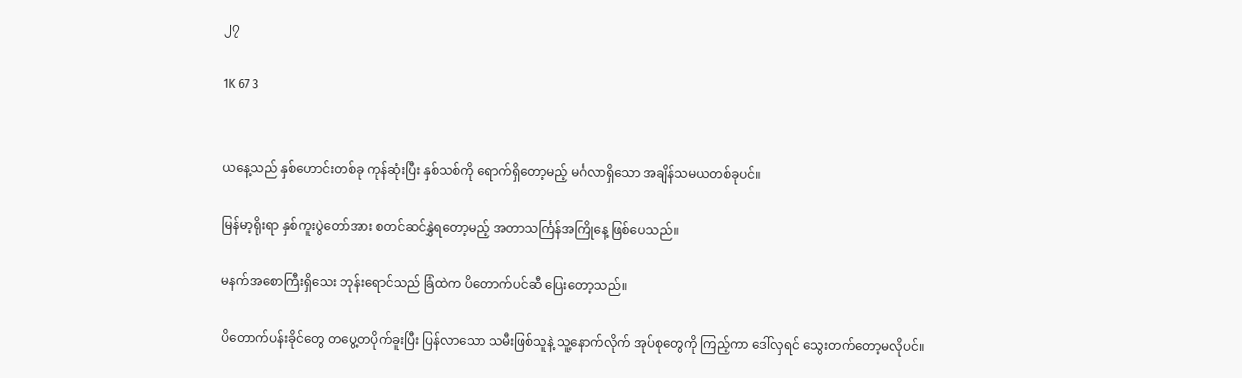၂၇

1K 67 3


ယနေ့သည် နှစ်ဟောင်းတစ်ခု ကုန်ဆုံးပြီး နှစ်သစ်ကို ရောက်ရှိတော့မည့် မင်္ဂလာရှိသော အချိန်သမယတစ်ခုပင်။

မြန်မာ့ရိုးရာ နှစ်ကူးပွဲတော်အား စတင်ဆင်နွှဲရတော့မည့် အတာသင်္ကြန်အကြိုနေ့ ဖြစ်ပေသည်။

မနက်အစောကြီးရှိသေး ဘုန်းရောင်သည် ခြံထဲက ပိတောက်ပင်ဆီ ပြေးတော့သည်။

ပိတောက်ပန်းခိုင်တွေ တပွေ့တပိုက်ခူးပြီး ပြန်လာသော သမီးဖြစ်သူနဲ့ သူ့နောက်လိုက် အုပ်စုတွေကို ကြည့်ကာ ဒေါ်လှရင် သွေးတက်တော့မလိုပင်။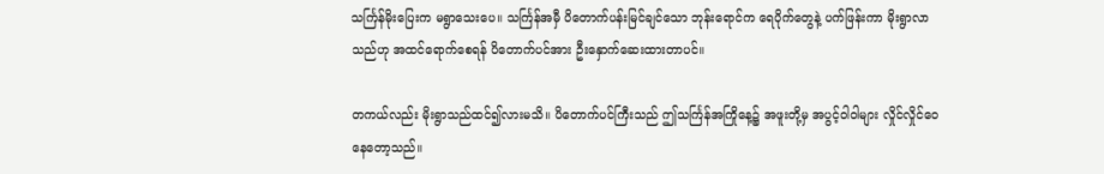သင်္ကြန်မိုးပြေးက မရွာသေးပေ။ သင်္ကြန်အမှီ ပိတောက်ပန်းမြင်ချင်သော ဘုန်းရောင်က ရေပိုက်တွေနဲ့ ပက်ဖြန်းကာ မိုးရွာလာသည်ဟု အထင်ရောက်စေရန် ပိတောက်ပင်အား ဦးနှောက်ဆေးထားတာပင်။

တကယ်လည်း မိုးရွာသည်ထင်၍လားမသိ။ ပိတောက်ပင်ကြီးသည် ‌ဤသင်္ကြန်အကြိုနေ့၌ အဖူးတို့မှ အပွင့်ဝါဝါများ လှိုင်လှိုင်ဝေနေတော့သည်။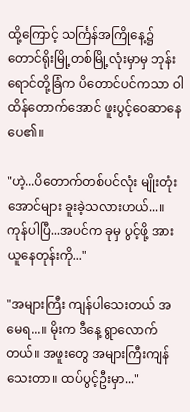ထို့ကြောင့် သင်္ကြန်အကြိုနေ့၌ တောင်ရိုးမြို့တစ်မြို့လုံးမှာမှ ဘုန်းရောင်တို့ခြံက ပိတောင်ပင်ကသာ ဝါထိန်တောက်အောင် ဖူးပွင့်ဝေဆာနေပေ၏။

"ဟဲ့...ပိတောက်တစ်ပင်လုံး မျိုးတုံးအောင်များ ခူးခဲ့သလားဟယ်...။ ကုန်ပါပြီ...အပင်က ခုမှ ပွင့်ဖို့ အားယူနေတုန်းကို..."

"အများကြီး ကျန်ပါသေးတယ် အမေရ...။ မိုးက ဒီနေ့ ရွာလောက်တယ်။ အဖူးတွေ အများကြီးကျန်သေးတာ။ ထပ်ပွင့်ဦးမှာ..."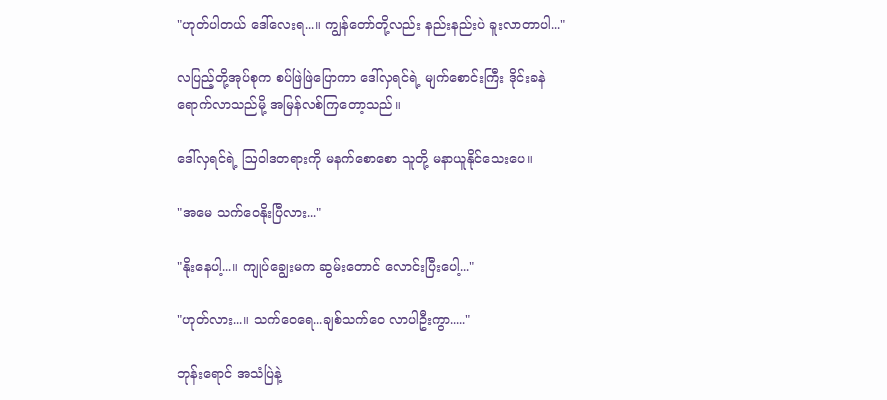"ဟုတ်ပါတယ် ဒေါ်လေးရ...။ ကျွန်တော်တို့လည်း နည်းနည်းပဲ ခူးလာတာပါ..."

လပြည့်တို့အုပ်စုက စပ်ဖြဲဖြဲပြောကာ ဒေါ်လှရင်ရဲ့ မျက်စောင်းကြီး ဒိုင်းခနဲ ရောက်လာသည်မို့ အမြန်လစ်ကြတော့သည်။

ဒေါ်လှရင်ရဲ့ ဩဝါဒတရားကို မနက်စောစော သူတို့ မနာယူနိုင်သေးပေ။

"အမေ သက်ဝေနိုးပြီလား..."

"နိုးနေပါ့...။ ကျုပ်ချွေးမက ဆွမ်းတောင် လောင်းပြီးပေါ့..."

"ဟုတ်လား...။ သက်ဝေရေ...ချစ်သက်ဝေ လာပါဦးကွာ....."

ဘုန်းရောင် အသံပြဲနဲ့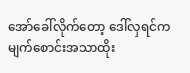အော်ခေါ်လိုက်တော့ ဒေါ်လှရင်က မျက်စောင်းအသာထိုး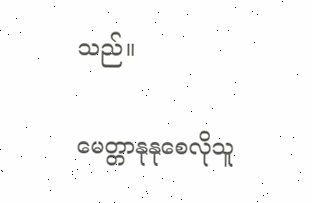သည်။

မေတ္တာနုနုစေလိုသူ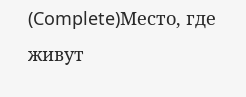(Complete)Место, где живут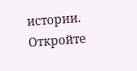истории. Откройте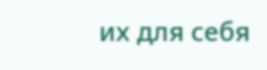их для себя